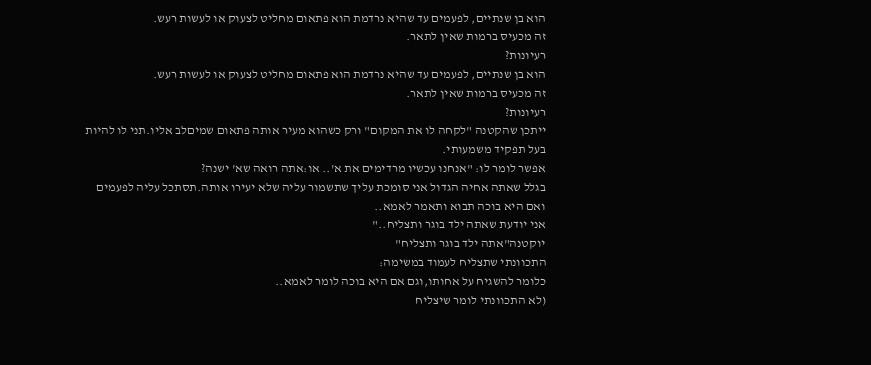הוא בן שנתיים, לפעמים עד שהיא נרדמת הוא פתאום מחליט לצעוק או לעשות רעש.
זה מכעיס ברמות שאין לתאר.
רעיונות?
הוא בן שנתיים, לפעמים עד שהיא נרדמת הוא פתאום מחליט לצעוק או לעשות רעש.
זה מכעיס ברמות שאין לתאר.
רעיונות?
ייתכן שהקטנה "לקחה לו את המקום" ורק כשהוא מעיר אותה פתאום שמיםלב אליו.תני לו להיות בעל תפקיד משמעותי.
אפשר לומר לו: "אנחנו עכשיו מרדימים את א'.. או:אתה רואה שא' ישנה?
בגלל שאתה אחיה הגדול אני סומכת עליך שתשמור עליה שלא יעירו אותה.תסתכל עליה לפעמים ואם היא בוכה תבוא ותאמר לאמא..
אני יודעת שאתה ילד בוגר ותצליח.."
יוקטנה"אתה ילד בוגר ותצליח"
התכוונתי שתצליח לעמוד במשימה:
כלומר להשגיח על אחותו,וגם אם היא בוכה לומר לאמא..
(לא התכוונתי לומר שיצליח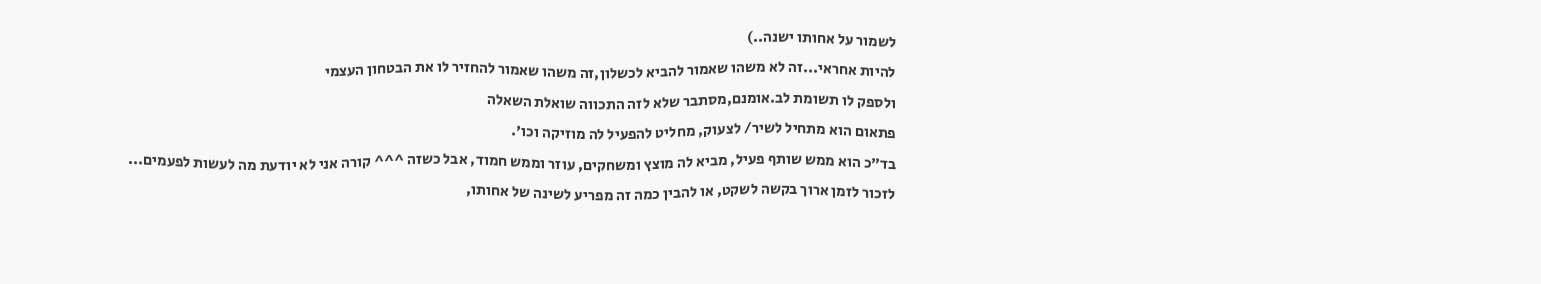לשמור על אחותו ישנה..)
להיות אחראי...זה לא משהו שאמור להביא לכשלון,זה משהו שאמור להחזיר לו את הבטחון העצמי
ולספק לו תשומת לב.אומנם,מסתבר שלא לזה התכווה שואלת השאלה
פתאום הוא מתחיל לשיר/ לצעוק, מחליט להפעיל לה מוזיקה וכו'.
בד"כ הוא ממש שותף פעיל, מביא לה מוצץ ומשחקים, עוזר וממש חמוד, אבל כשזה ^^^ קורה אני לא יודעת מה לעשות לפעמים...
לזכור לזמן ארוך בקשה לשקט, או להבין כמה זה מפריע לשינה של אחותו,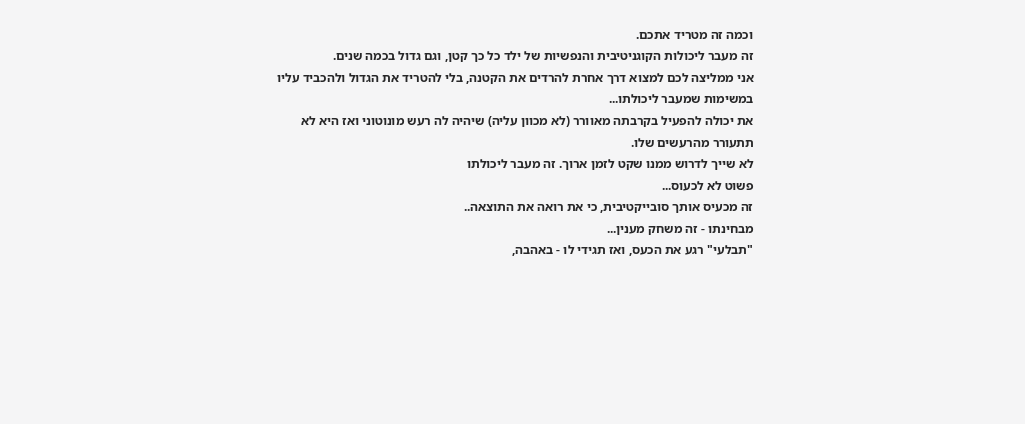וכמה זה מטריד אתכם.
זה מעבר ליכולות הקוגניטיבית והנפשיות של ילד כל כך קטן, וגם גדול בכמה שנים.
אני ממליצה לכם למצוא דרך אחרת להרדים את הקטנה, בלי להטריד את הגדול ולהכביד עליו במשימות שמעבר ליכולתו...
את יכולה להפעיל בקרבתה מאוורר (לא מכוון עליה) שיהיה לה רעש מונוטוני ואז היא לא תתעורר מהרעשים שלו.
לא שייך לדרוש ממנו שקט לזמן ארוך. זה מעבר ליכולתו
פשוט לא לכעוס...
זה מכעיס אותך סובייקטיבית, כי את רואה את התוצאה..
מבחינתו - זה משחק מענין...
"תבלעי" רגע את הכעס, ואז תגידי לו - באהבה,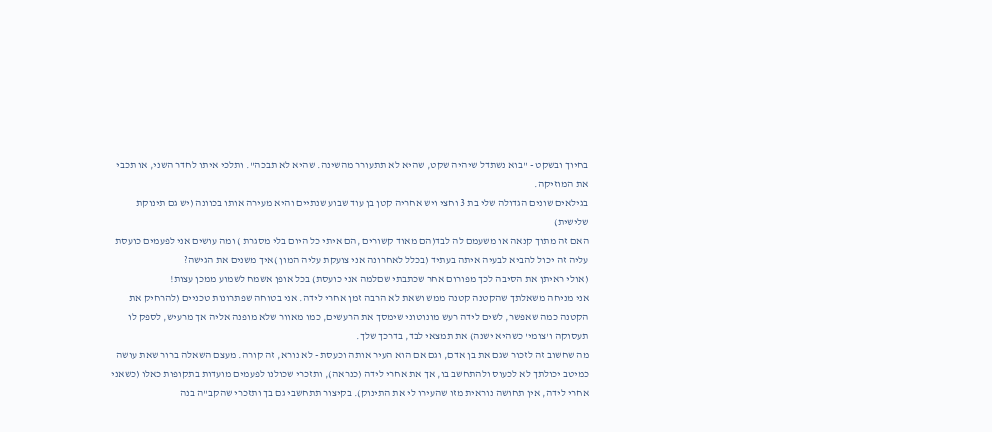בחיוך ובשקט - "בוא נשתדל שיהיה שקט, שהיא לא תתעורר מהשינה. שהיא לא תבכה". ותלכי איתו לחדר השני, או תכבי את המוזיקה.
בגילאים שונים הגדולה שלי בת 3 וחצי ויש אחריה קטן בן עוד שבוע שנתיים והיא מעירה אותו בכוונה (יש גם תינוקת שלישית)
האם זה מתוך קנאה או משעמם לה לבד(הם מאוד קשורים ,הם איתי כל היום בלי מסגרת ) ומה עושים אני לפעמים כועסת עליה זה יכול להביא לבעיה איתה בעתיד (בכלל לאחרונה אני צועקת עליה המון )איך משנים את הגישה?
(אולי ראיתן את הסיבה לכך מפורום אחר שכתבתי שםלמה אני כועסת) בכל אופן אשמח לשמוע ממכן עצות!
אני מניחה משאלתך שהקטנה קטנה ממש ושאת לא הרבה זמן אחרי לידה. אני בטוחה שפתרונות טכניים (להרחיק את הקטנה כמה שאפשר, לשים לידה רעש מונוטוני שימסך את הרעשים, כמו מאוור שלא מופנה אליה אך מרעיש, לספק לו תעסוקה ו'צומי' כשהיא ישנה) את תמצאי לבד, בדרכך שלך.
מה שחשוב זה לזכור שגם את בן אדם, וגם אם הוא העיר אותה וכעסת - לא נורא, זה קורה. מעצם השאלה ברור שאת עושה כמיטב יכולתך לא לכעוס ולהתחשב בו, אך את אחרי לידה (כנראה), ותזכרי שכולנו לפעמים מועדות בתקופות כאלו (כשאני אחרי לידה, אין תחושה נוראית מזו שהעירו לי את התינוק). בקיצור תתחשבי גם בך ותזכרי שהקב"ה בנה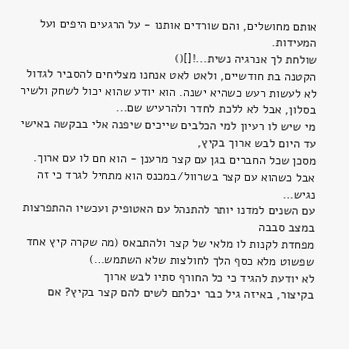אותם מחושלים, והם שורדים אותנו - על הרגעים היפים ועל המעידות.
שולחת לך אנרגיה נשית...![]()
הקטנה בת חודשיים, ולאט לאט אנחנו מצליחים להסביר לגדול לא לעשות רעש כשהיא ישנה. הוא יודע שהוא יכול לשחק ולשיר בסלון, אבל לא ללכת לחדר ולהרעיש שם...
מי שיש לו רעיון למי הכלבים שייכים שיפנה אלי בבקשה באישי
עד היום לבש ארוך בקיץ,
מסכן שכל החברים בגן עם קצר מרענן - הוא חם לו עם ארוך.
אבל כשהוא עם קצר בשרוול/במכנס הוא מתחיל לגרד כי זה נגיש…
עם השנים למדנו יותר להתנהל עם האטופיק ועכשיו ההתפרצות במצב סבבה
מפחדת לקנות לו מלאי של קצר ולהתבאס (מה שקרה קיץ אחד שפשוט מלא כסף הלך לחולצות שלא השתמש…)
לא יודעת להגיד כי כל החורף סתיו לבש ארוך
בקיצור, באיזה גיל כבר יכלתם לשים להם קצר בקיץ? אם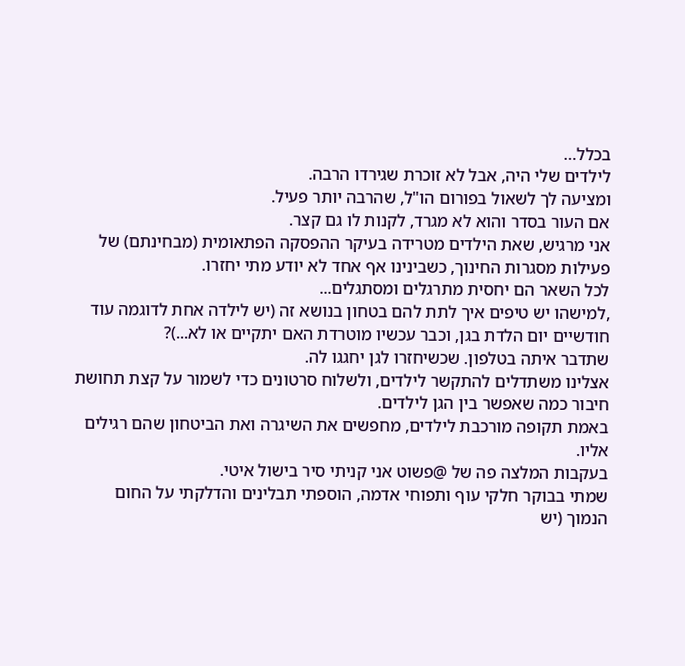בכלל…
לילדים שלי היה, אבל לא זוכרת שגירדו הרבה.
ומציעה לך לשאול בפורום הו"ל, שהרבה יותר פעיל.
אם העור בסדר והוא לא מגרד, לקנות לו גם קצר.
אני מרגיש, שאת הילדים מטרידה בעיקר ההפסקה הפתאומית (מבחינתם) של פעילות מסגרות החינוך, כשבינינו אף אחד לא יודע מתי יחזרו.
לכל השאר הם יחסית מתרגלים ומסתגלים...
,למישהו יש טיפים איך לתת להם בטחון בנושא זה (יש לילדה אחת לדוגמה עוד חודשיים יום הלדת בגן, וכבר עכשיו מוטרדת האם יתקיים או לא...)?
שתדבר איתה בטלפון. שכשיחזרו לגן יחגגו לה.
אצלינו משתדלים להתקשר לילדים, ולשלוח סרטונים כדי לשמור על קצת תחושת חיבור כמה שאפשר בין הגן לילדים.
באמת תקופה מורכבת לילדים, מחפשים את השיגרה ואת הביטחון שהם רגילים אליו.
בעקבות המלצה פה של @פשוט אני קניתי סיר בישול איטי.
שמתי בבוקר חלקי עוף ותפוחי אדמה, הוספתי תבלינים והדלקתי על החום הנמוך (יש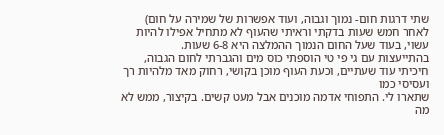שתי דרגות חום- נמוך וגבוה, ועוד אפשרות של שמירה על חום)
לאחר חמש שעות בדקתי וראיתי שהעוף לא מתחיל אפילו להיות עשוי, בעוד שעל החום הנמוך ההמלצה היא 6-8 שעות.
בהתייעצות עם גי פי טי הוספתי כוס מים והגברתי לחום הגבוה, חיכיתי עוד שעתיים, וכעת העוף מוכן בקושי, רחוק מאד מלהיות רך ועסיסי כמו
שתארו לי. התפוחי אדמה מוכנים אבל מעט קשים. בקיצור, ממש לא מה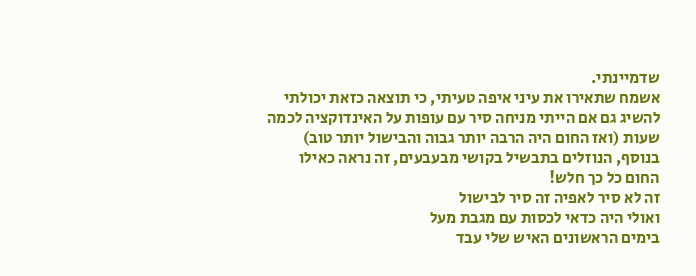שדמיינתי.
אשמח שתאירו את עיני איפה טעיתי, כי תוצאה כזאת יכולתי להשיג גם אם הייתי מניחה סיר עם עופות על האינדוקציה לכמה שעות (ואז החום היה הרבה יותר גבוה והבישול יותר טוב)
בנוסף, הנוזלים בתבשיל בקושי מבעבעים, זה נראה כאילו החום כל כך חלש!
זה לא סיר לאפיה זה סיר לבישול
ואולי היה כדאי לכסות עם מגבת מעל
בימים הראשונים האיש שלי עבד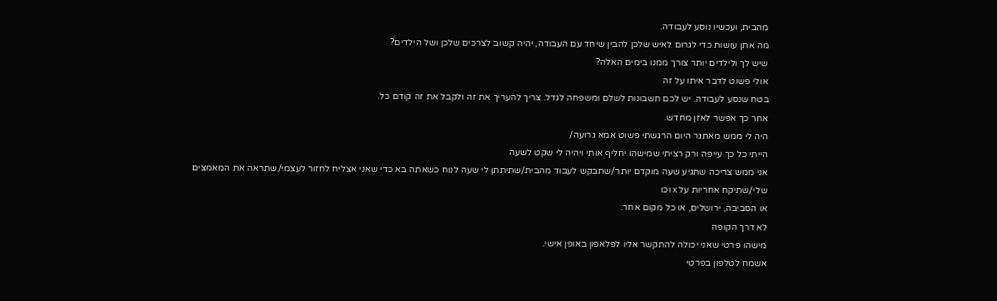מהבית, ועכשיו נוסע לעבודה.
מה אתן עושות כדי לגרום לאיש שלכן להבין שיחד עם העבודה, יהיה קשוב לצרכים שלכן ושל הילדים?
שיש לך ולילדים יותר צורך ממנו בימים האלה?
אולי פשוט לדבר איתו על זה
בטח שנסע לעבודה. יש לכם חשבונות לשלם ומשפחה לגדל. צריך להעריך את זה ולקבל את זה קודם כל.
אחר כך אפשר לאזן מחדש.
היה לי ממש מאתגר היום הרגשתי פשוט אמא גרועה/
הייתי כל כך עייפה ורק רציתי שמישהו יחליף אותי ויהיה לי שקט לשעה
אני ממש צריכה שתגיע שעה מוקדם יותר/שתבקש לעבוד מהבית/שתיתתן לי שעה לנוח כשאתה בא כדי שאני אצליח לחזור לעצמי/שתראה את המאמצים שלי/שתיקח אחריות על x וכו
או הסביבה, ירושלים, או כל מקום אחר.
לא דרך הקופה
מישהו פרטי שאני יכולה להתקשר אליו לפלאפון באופן אישי.
אשמח לטלפון בפרטי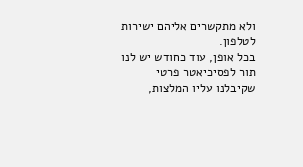ולא מתקשרים אליהם ישירות לטלפון.
בכל אופן, עוד כחודש יש לנו תור לפסיכיאטר פרטי שקיבלנו עליו המלצות,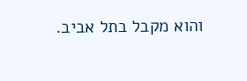והוא מקבל בתל אביב.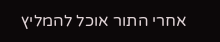אחרי התור אוכל להמליץ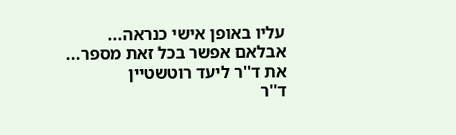עליו באופן אישי כנראה...
אבלאם אפשר בכל זאת מספר...
את ד''ר ליעד רוטשטיין
ד''ר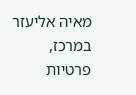מאיה אליעזר
במרכז, פרטיות